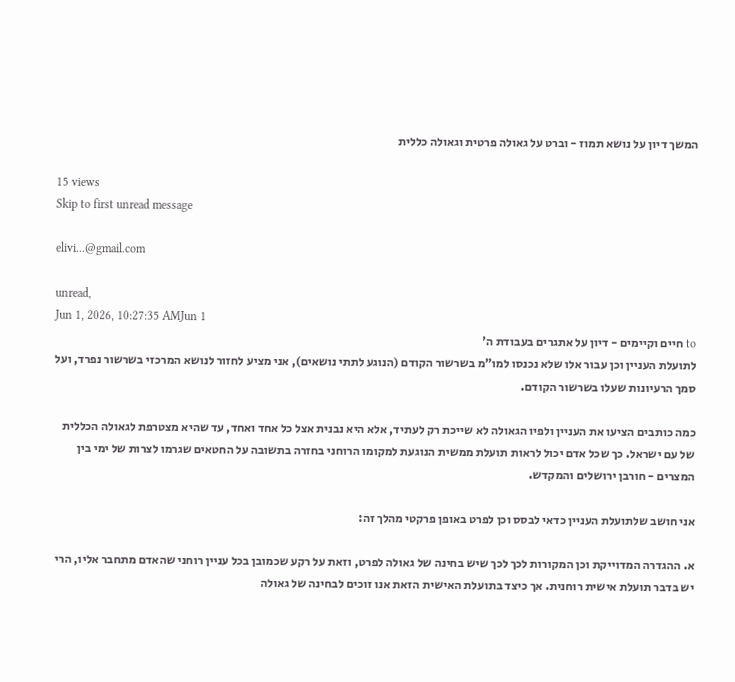המשך דיון על נושא תמוז - וברט על גאולה פרטית וגאולה כללית

15 views
Skip to first unread message

elivi...@gmail.com

unread,
Jun 1, 2026, 10:27:35 AMJun 1
to חיים וקיימים - דיון על אתגרים בעבודת ה'
לתועלת העניין וכן עבור אלו שלא נכנסו למו"מ בשרשור הקודם (הנוגע לתתי נושאים), אני מציע לחזור לנושא המרכזי בשרשור נפרד, ועל סמך הרעיונות שעלו בשרשור הקודם.

כמה כותבים הציעו את העניין ולפיו הגאולה לא שייכת רק לעתיד, אלא היא נבנית אצל כל אחד ואחד, עד שהיא מצטרפת לגאולה הכללית של עם ישראל. כך שכל אדם יכול לראות תועלת ממשית הנוגעת למקומו הרוחני בחזרה בתשובה על החטאים שגרמו לצרות של ימי בין המצרים - חורבן ירושלים והמקדש.

אני חושב שלתועלת העניין כדאי לבסס וכן לפרט באופן פרקטי מהלך זה:

א. ההגדרה המדוייקת וכן המקורות לכך לכך שיש בחינה של גאולה לפרט, וזאת על רקע שכמובן בכל עניין רוחני שהאדם מתחבר אליו, הרי יש בדבר תועלת אישית רוחנית. אך כיצד בתועלת האישית הזאת אנו זוכים לבחינה של גאולה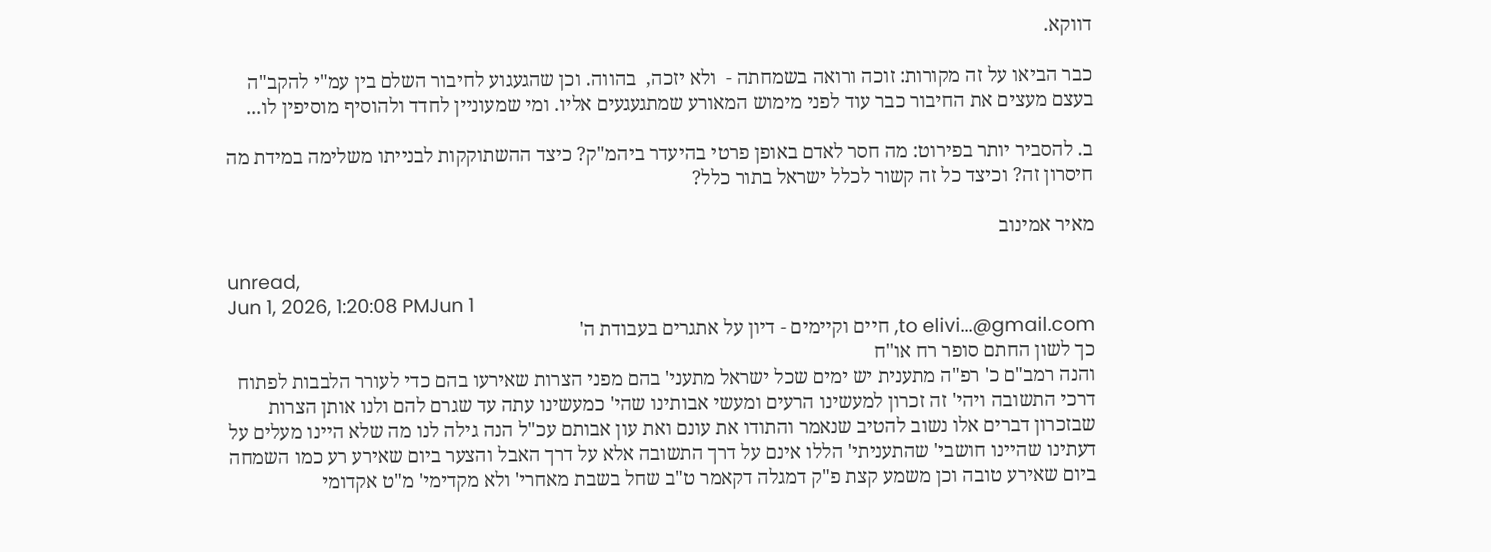דווקא.

כבר הביאו על זה מקורות: זוכה ורואה בשמחתה -  ולא יזכה,  בהווה. וכן שהגעגוע לחיבור השלם בין עמ"י להקב"ה בעצם מעצים את החיבור כבר עוד לפני מימוש המאורע שמתגעגעים אליו. ומי שמעוניין לחדד ולהוסיף מוסיפין לו...

ב. להסביר יותר בפירוט: מה חסר לאדם באופן פרטי בהיעדר ביהמ"ק? כיצד ההשתוקקות לבנייתו משלימה במידת מה חיסרון זה? וכיצד כל זה קשור לכלל ישראל בתור כלל?

מאיר אמינוב

unread,
Jun 1, 2026, 1:20:08 PMJun 1
to elivi...@gmail.com, חיים וקיימים - דיון על אתגרים בעבודת ה'
כך לשון החתם סופר רח או''ח
והנה רמב"ם כ' רפ"ה מתענית יש ימים שכל ישראל מתעני' בהם מפני הצרות שאירעו בהם כדי לעורר הלבבות לפתוח דרכי התשובה ויהי' זה זכרון למעשינו הרעים ומעשי אבותינו שהי' כמעשינו עתה עד שגרם להם ולנו אותן הצרות שבזכרון דברים אלו נשוב להטיב שנאמר והתודו את עונם ואת עון אבותם עכ"ל הנה גילה לנו מה שלא היינו מעלים על דעתינו שהיינו חושבי' שהתעניתי' הללו אינם על דרך התשובה אלא על דרך האבל והצער ביום שאירע רע כמו השמחה ביום שאירע טובה וכן משמע קצת פ"ק דמגלה דקאמר ט"ב שחל בשבת מאחרי' ולא מקדימי' מ"ט אקדומי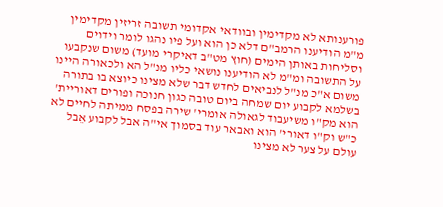פורענותא לא מקדימין ובוודאי אקדומי תשובה זריזין מקדימין מ"מ הודיענו הרמב"ם דלא כן הוא ועל פיו נהגו לומר וידוים וסליחות באותן הימים (חוץ מט"ב דאיקרי מועד) משום שנקבעו על התשובה ומ"מ לא הודיענו נושאי כליו מנ"ל הא ולכאורה היינו משום א"כ מנ"ל לנביאים לחדש דבר שלא מצינו כיוצא בו בתורה בשלמא לקבוע יום שמחה ביום טובה כגון חנוכה ופורים דאוריית' הוא מק"ו משיעבוד לגאולה אומרי' שירה בפסח ממיתה לחיים לא כ"ש וק"ו דאורי' הוא ואבאר עוד בסמוך אי"ה אבל לקבוע אֵבל עולם על צער לא מצינו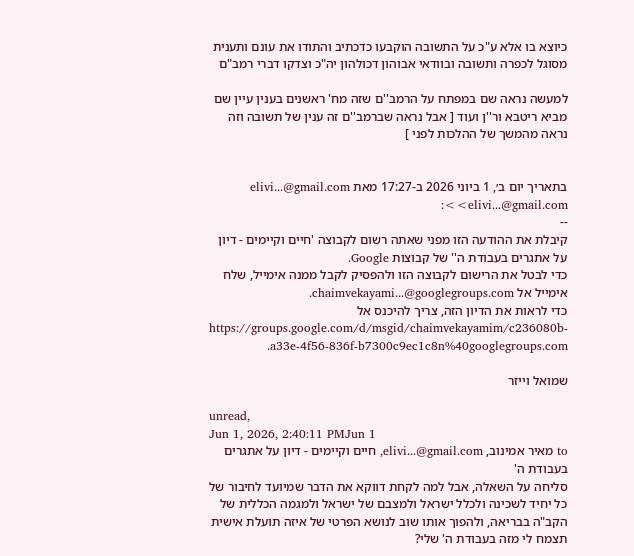כיוצא בו אלא ע"כ על התשובה הוקבעו כדכתיב והתודו את עונם ותענית מסוגל לכפרה ותשובה ובוודאי אבוהון דכולהון יה"כ וצדקו דברי רמב"ם

למעשה נראה שם במפתח על הרמב''ם שזה מח' ראשנים בענין עיין שם מביא ריטבא ור''ן ועוד [ אבל נראה שברמב''ם זה ענין של תשובה וזה נראה מהמשך של ההלכות לפני ]


בתאריך יום ב׳, 1 ביוני 2026 ב-17:27 מאת elivi...@gmail.com <elivi...@gmail.com>:
--
קיבלת את ההודעה הזו מפני שאתה רשום לקבוצה 'חיים וקיימים - דיון על אתגרים בעבודת ה'' של קבוצות Google.
כדי לבטל את הרישום לקבוצה הזו ולהפסיק לקבל ממנה אימייל, שלח אימייל אל chaimvekayami...@googlegroups.com.
כדי לראות את הדיון הזה, צריך להיכנס אל https://groups.google.com/d/msgid/chaimvekayamim/c236080b-a33e-4f56-836f-b7300c9ec1c8n%40googlegroups.com.

שמואל וייזר

unread,
Jun 1, 2026, 2:40:11 PMJun 1
to מאיר אמינוב, elivi...@gmail.com, חיים וקיימים - דיון על אתגרים בעבודת ה'
סליחה על השאלה, אבל למה לקחת דווקא את הדבר שמיועד לחיבור של כל יחיד לשכינה ולכלל ישראל ולמצבם של ישראל ולמגמה הכללית של הקב"ה בבריאה, ולהפוך אותו שוב לנושא הפרטי של איזה תועלת אישית תצמח לי מזה בעבודת ה' שלי?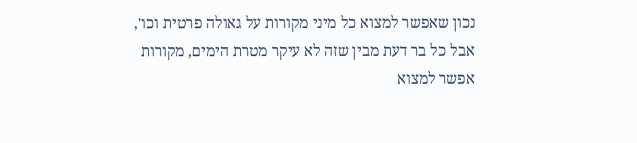נכון שאפשר למצוא כל מיני מקורות על גאולה פרטית וכו', אבל כל בר דעת מבין שזה לא עיקר מטרת הימים, מקורות אפשר למצוא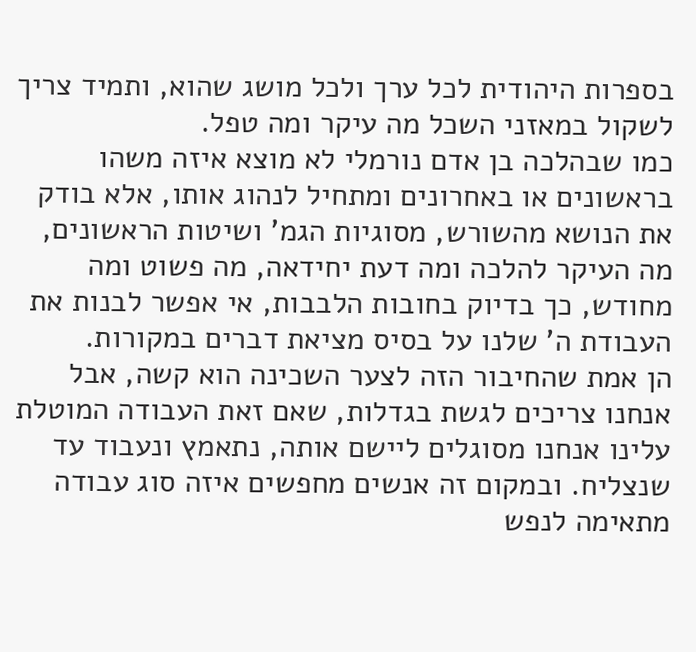בספרות היהודית לכל ערך ולכל מושג שהוא, ותמיד צריך לשקול במאזני השכל מה עיקר ומה טפל.
כמו שבהלכה בן אדם נורמלי לא מוצא איזה משהו בראשונים או באחרונים ומתחיל לנהוג אותו, אלא בודק את הנושא מהשורש, מסוגיות הגמ' ושיטות הראשונים, מה העיקר להלכה ומה דעת יחידאה, מה פשוט ומה מחודש, כך בדיוק בחובות הלבבות, אי אפשר לבנות את העבודת ה' שלנו על בסיס מציאת דברים במקורות.
הן אמת שהחיבור הזה לצער השכינה הוא קשה, אבל אנחנו צריכים לגשת בגדלות, שאם זאת העבודה המוטלת עלינו אנחנו מסוגלים ליישם אותה, נתאמץ ונעבוד עד שנצליח. ובמקום זה אנשים מחפשים איזה סוג עבודה מתאימה לנפש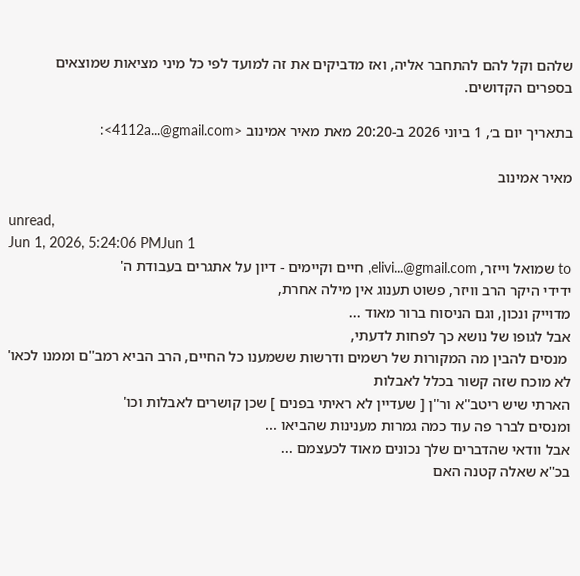שלהם וקל להם להתחבר אליה, ואז מדביקים את זה למועד לפי כל מיני מציאות שמוצאים בספרים הקדושים.

בתאריך יום ב׳, 1 ביוני 2026 ב-20:20 מאת מאיר אמינוב <4112a...@gmail.com>:

מאיר אמינוב

unread,
Jun 1, 2026, 5:24:06 PMJun 1
to שמואל וייזר, elivi...@gmail.com, חיים וקיימים - דיון על אתגרים בעבודת ה'
ידידי היקר הרב וויזר, פשוט תענוג אין מילה אחרת,
מדוייק ונכון, וגם הניסוח ברור מאוד ...
אבל לגופו של נושא כך לפחות לדעתי,
 מנסים להבין מה המקורות של רשמים ודרשות ששמענו כל החיים, הרב הביא רמב''ם וממנו לכאו' לא מוכח שזה קשור בכלל לאבלות
הארתי שיש ריטב''א ור''ן [ שעדיין לא ראיתי בפנים ] שכן קושרים לאבלות וכו'
ומנסים לברר פה עוד כמה גמרות מענינות שהביאו ...
אבל וודאי שהדברים שלך נכונים מאוד לכעצמם ...
בכ''א שאלה קטנה האם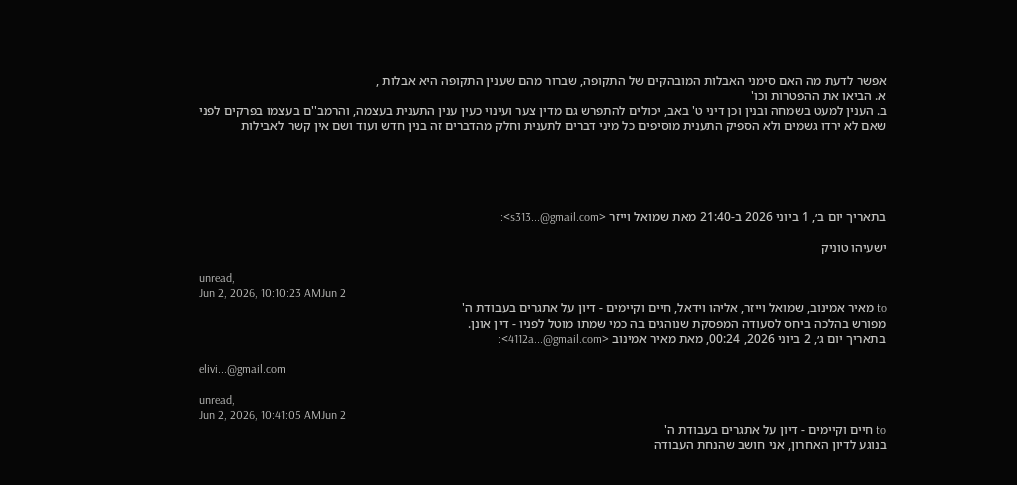אפשר לדעת מה האם סימני האבלות המובהקים של התקופה, שברור מהם שענין התקופה היא אבלות ,
א. הביאו את ההפטרות וכו'
ב. הענין למעט בשמחה ובנין וכן דיני ט' באב, יכולים להתפרש גם מדין צער ועינוי כעין ענין התענית בעצמה, והרמב''ם בעצמו בפרקים לפני שאם לא ירדו גשמים ולא הספיק התענית מוסיפים כל מיני דברים לתענית וחלק מהדברים זה בנין חדש ועוד ושם אין קשר לאבילות





בתאריך יום ב׳, 1 ביוני 2026 ב-21:40 מאת שמואל וייזר <s313...@gmail.com>:

ישעיהו טוניק

unread,
Jun 2, 2026, 10:10:23 AMJun 2
to מאיר אמינוב, שמואל וייזר, אליהו וידאל, חיים וקיימים - דיון על אתגרים בעבודת ה'
מפורש בהלכה ביחס לסעודה המפסקת שנוהגים בה כמי שמתו מוטל לפניו - דין אונן.
בתאריך יום ג׳, 2 ביוני 2026, 00:24, מאת מאיר אמינוב <4112a...@gmail.com>:

elivi...@gmail.com

unread,
Jun 2, 2026, 10:41:05 AMJun 2
to חיים וקיימים - דיון על אתגרים בעבודת ה'
בנוגע לדיון האחרון, אני חושב שהנחת העבודה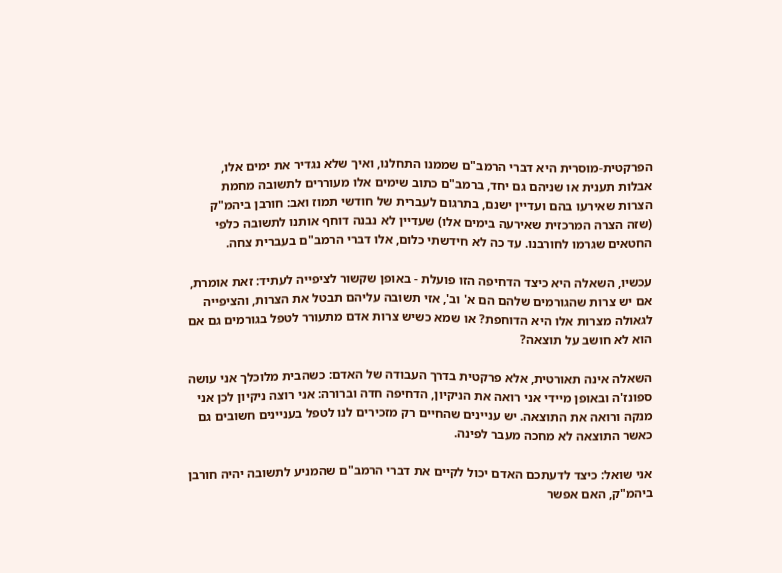הפרקטית-מוסרית היא דברי הרמב"ם שממנו התחלנו, ואיך שלא נגדיר את ימים אלו, אבלות תענית או שניהם גם יחד, ברמב"ם כתוב שימים אלו מעוררים לתשובה מחמת הצרות שאירעו בהם ועדיין ישנם, בתרגום לעברית של חודשי תמוז ואב: חורבן ביהמ"ק (שזה הצרה המרכזית שאירעה בימים אלו) שעדיין לא נבנה דוחף אותנו לתשובה כלפי החטאים שגרמו לחורבנו. עד כה לא חידשתי כלום, אלו דברי הרמב"ם בעברית צחה.

עכשיו, השאלה היא כיצד הדחיפה הזו פועלת - באופן שקשור לציפייה לעתיד: זאת אומרת, אם יש צרות שהגורמים שלהם הם א' וב', אזי תשובה עליהם תבטל את הצרות, והציפייה לגאולה מצרות אלו היא הדוחפת? או שמא כשיש צרות אדם מתעורר לטפל בגורמים גם אם הוא לא חושב על תוצאה?

השאלה אינה תאורטית, אלא פרקטית בדרך העבודה של האדם: כשהבית מלוכלך אני עושה ספונז'ה ובאופן מיידי אני רואה את הניקיון, הדחיפה חדה וברורה: אני רוצה ניקיון לכן אני מנקה ורואה את התוצאה. יש עניינים שהחיים רק מזכירים לנו לטפל בעניינים חשובים גם כאשר התוצאה לא מחכה מעבר לפינה.

אני שואל: כיצד לדעתכם האדם יכול לקיים את דברי הרמב"ם שהמניע לתשובה יהיה חורבן ביהמ"ק, האם אפשר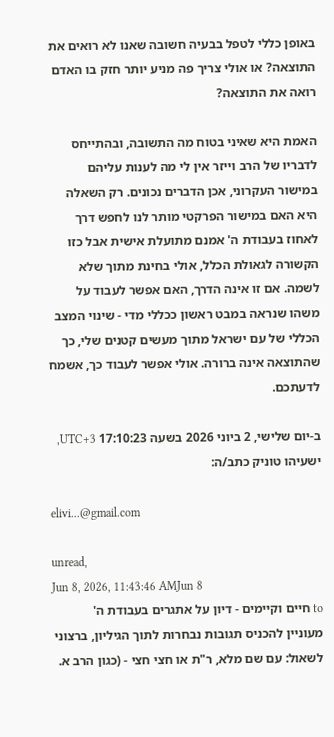באופן כללי לטפל בבעיה חשובה שאנו לא רואים את התוצאה? או אולי צריך פה מניע יותר חזק בו האדם רואה את התוצאה?

האמת היא שאיני בטוח מה התשובה, ובהתייחס לדבריו של הרב וייזר אין לי מה לענות עליהם במישור העקרוני, אכן הדברים נכונים. רק השאלה היא האם במישור הפרקטי מותר לנו לחפש דרך לאחוז בעבודת ה' אמנם מתועלת אישית אבל כזו הקשורה לגאולת הכלל, אולי בחינת מתוך שלא לשמה. אם זו אינה הדרך, האם אפשר לעבוד על משהו שנראה במבט ראשון ככללי מדי - שינוי המצב הכללי של עם ישראל מתוך מעשים קטנים שלי, כך שהתוצאה אינה ברורה. אולי אפשר לעבוד כך, אשמח לדעתכם.

ב-יום שלישי, 2 ביוני 2026 בשעה 17:10:23 UTC+3, ישעיהו טוניק כתב/ה:

elivi...@gmail.com

unread,
Jun 8, 2026, 11:43:46 AMJun 8
to חיים וקיימים - דיון על אתגרים בעבודת ה'
מעוניין להכניס תגובות נבחרות לתוך הגיליון, ברצוני לשאול: עם שם מלא, ר"ת או חצי חצי - (כגון הרב א.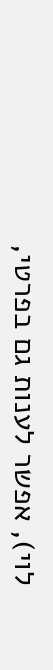לוי), אפשר לענות גם בפרטי,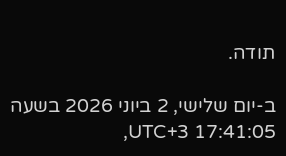תודה.

ב-יום שלישי, 2 ביוני 2026 בשעה 17:41:05 UTC+3,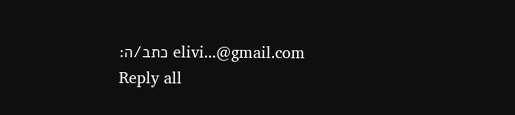elivi...@gmail.com כתב/ה:
Reply all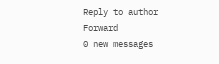Reply to author
Forward
0 new messages